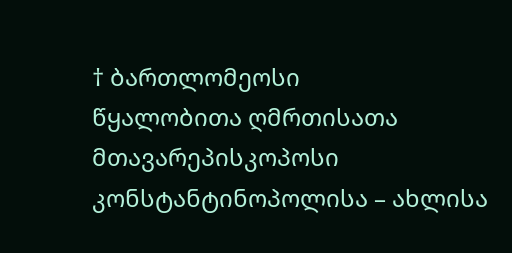† ბართლომეოსი
წყალობითა ღმრთისათა
მთავარეპისკოპოსი კონსტანტინოპოლისა – ახლისა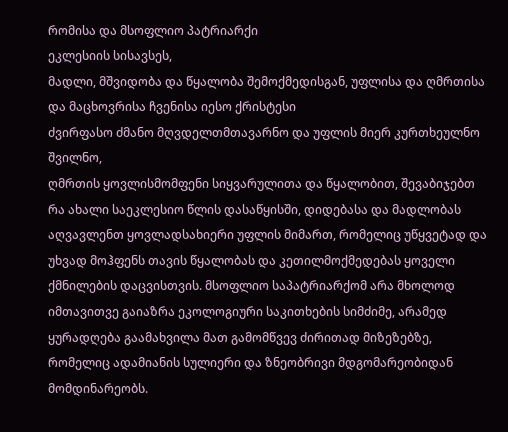რომისა და მსოფლიო პატრიარქი
ეკლესიის სისავსეს,
მადლი, მშვიდობა და წყალობა შემოქმედისგან, უფლისა და ღმრთისა და მაცხოვრისა ჩვენისა იესო ქრისტესი
ძვირფასო ძმანო მღვდელთმთავარნო და უფლის მიერ კურთხეულნო შვილნო,
ღმრთის ყოვლისმომფენი სიყვარულითა და წყალობით, შევაბიჯებთ რა ახალი საეკლესიო წლის დასაწყისში, დიდებასა და მადლობას აღვავლენთ ყოვლადსახიერი უფლის მიმართ, რომელიც უწყვეტად და უხვად მოჰფენს თავის წყალობას და კეთილმოქმედებას ყოველი ქმნილების დაცვისთვის. მსოფლიო საპატრიარქომ არა მხოლოდ იმთავითვე გაიაზრა ეკოლოგიური საკითხების სიმძიმე, არამედ ყურადღება გაამახვილა მათ გამომწვევ ძირითად მიზეზებზე, რომელიც ადამიანის სულიერი და ზნეობრივი მდგომარეობიდან მომდინარეობს.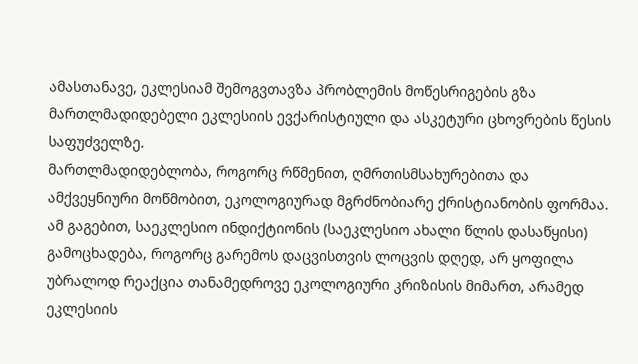ამასთანავე, ეკლესიამ შემოგვთავზა პრობლემის მოწესრიგების გზა მართლმადიდებელი ეკლესიის ევქარისტიული და ასკეტური ცხოვრების წესის საფუძველზე.
მართლმადიდებლობა, როგორც რწმენით, ღმრთისმსახურებითა და ამქვეყნიური მოწმობით, ეკოლოგიურად მგრძნობიარე ქრისტიანობის ფორმაა. ამ გაგებით, საეკლესიო ინდიქტიონის (საეკლესიო ახალი წლის დასაწყისი) გამოცხადება, როგორც გარემოს დაცვისთვის ლოცვის დღედ, არ ყოფილა უბრალოდ რეაქცია თანამედროვე ეკოლოგიური კრიზისის მიმართ, არამედ ეკლესიის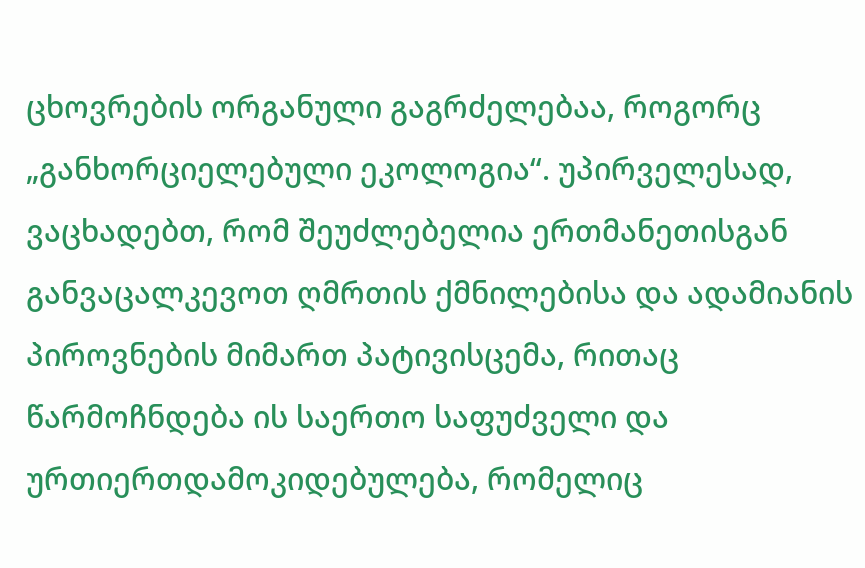ცხოვრების ორგანული გაგრძელებაა, როგორც „განხორციელებული ეკოლოგია“. უპირველესად, ვაცხადებთ, რომ შეუძლებელია ერთმანეთისგან განვაცალკევოთ ღმრთის ქმნილებისა და ადამიანის პიროვნების მიმართ პატივისცემა, რითაც წარმოჩნდება ის საერთო საფუძველი და ურთიერთდამოკიდებულება, რომელიც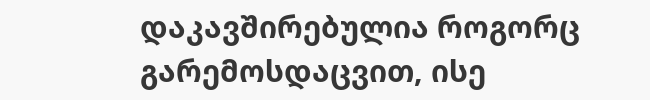დაკავშირებულია როგორც გარემოსდაცვით, ისე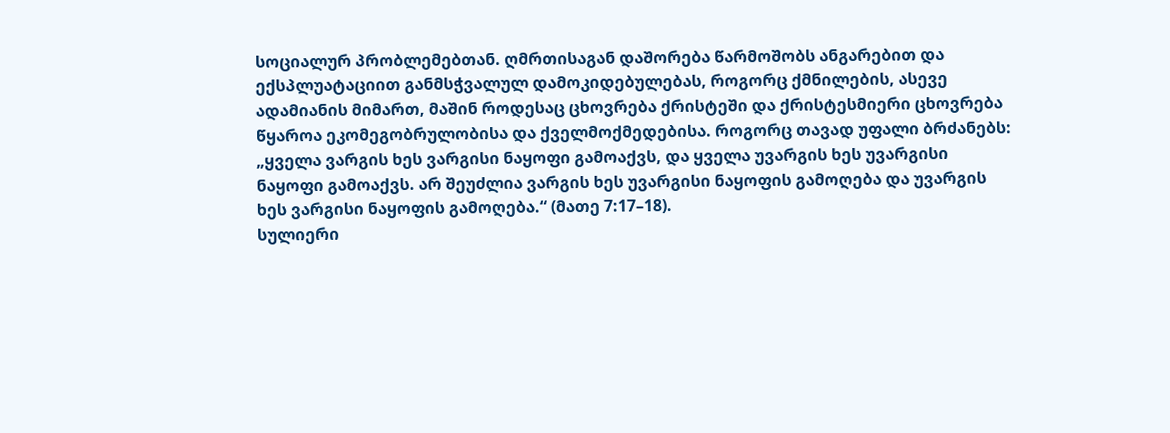სოციალურ პრობლემებთან. ღმრთისაგან დაშორება წარმოშობს ანგარებით და ექსპლუატაციით განმსჭვალულ დამოკიდებულებას, როგორც ქმნილების, ასევე ადამიანის მიმართ, მაშინ როდესაც ცხოვრება ქრისტეში და ქრისტესმიერი ცხოვრება წყაროა ეკომეგობრულობისა და ქველმოქმედებისა. როგორც თავად უფალი ბრძანებს: „ყველა ვარგის ხეს ვარგისი ნაყოფი გამოაქვს, და ყველა უვარგის ხეს უვარგისი ნაყოფი გამოაქვს. არ შეუძლია ვარგის ხეს უვარგისი ნაყოფის გამოღება და უვარგის ხეს ვარგისი ნაყოფის გამოღება.“ (მათე 7:17–18).
სულიერი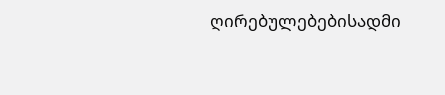ღირებულებებისადმი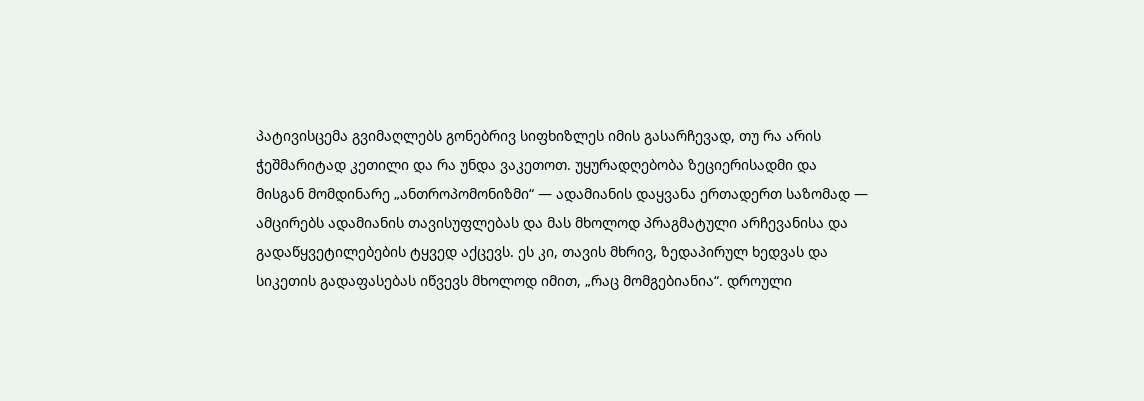პატივისცემა გვიმაღლებს გონებრივ სიფხიზლეს იმის გასარჩევად, თუ რა არის ჭეშმარიტად კეთილი და რა უნდა ვაკეთოთ. უყურადღებობა ზეციერისადმი და მისგან მომდინარე „ანთროპომონიზმი“ — ადამიანის დაყვანა ერთადერთ საზომად — ამცირებს ადამიანის თავისუფლებას და მას მხოლოდ პრაგმატული არჩევანისა და გადაწყვეტილებების ტყვედ აქცევს. ეს კი, თავის მხრივ, ზედაპირულ ხედვას და სიკეთის გადაფასებას იწვევს მხოლოდ იმით, „რაც მომგებიანია“. დროული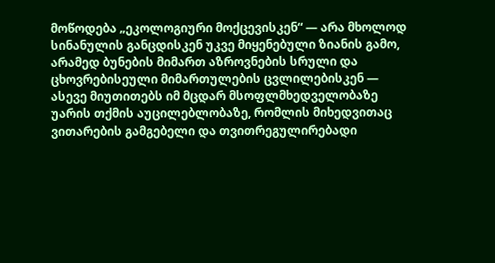მოწოდება „ეკოლოგიური მოქცევისკენ“ — არა მხოლოდ სინანულის განცდისკენ უკვე მიყენებული ზიანის გამო, არამედ ბუნების მიმართ აზროვნების სრული და ცხოვრებისეული მიმართულების ცვლილებისკენ — ასევე მიუთითებს იმ მცდარ მსოფლმხედველობაზე უარის თქმის აუცილებლობაზე, რომლის მიხედვითაც ვითარების გამგებელი და თვითრეგულირებადი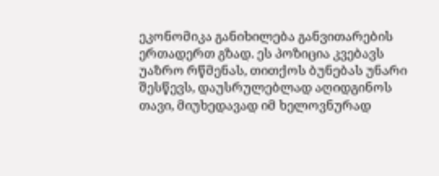ეკონომიკა განიხილება განვითარების ერთადერთ გზად. ეს პოზიცია კვებავს უაზრო რწმენას, თითქოს ბუნებას უნარი შესწევს, დაუსრულებლად აღიდგინოს თავი, მიუხედავად იმ ხელოვნურად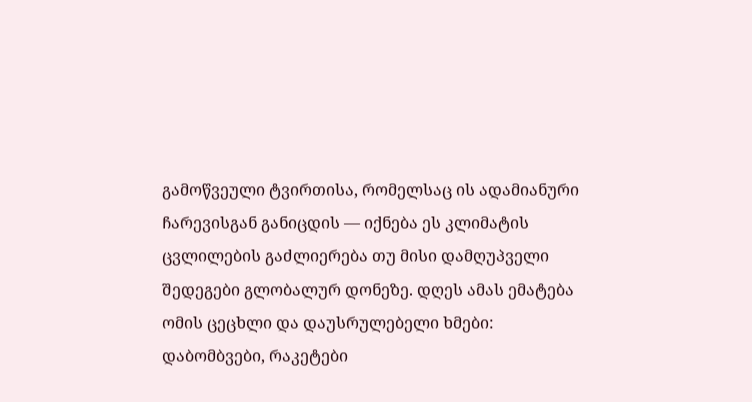გამოწვეული ტვირთისა, რომელსაც ის ადამიანური ჩარევისგან განიცდის — იქნება ეს კლიმატის ცვლილების გაძლიერება თუ მისი დამღუპველი შედეგები გლობალურ დონეზე. დღეს ამას ემატება ომის ცეცხლი და დაუსრულებელი ხმები: დაბომბვები, რაკეტები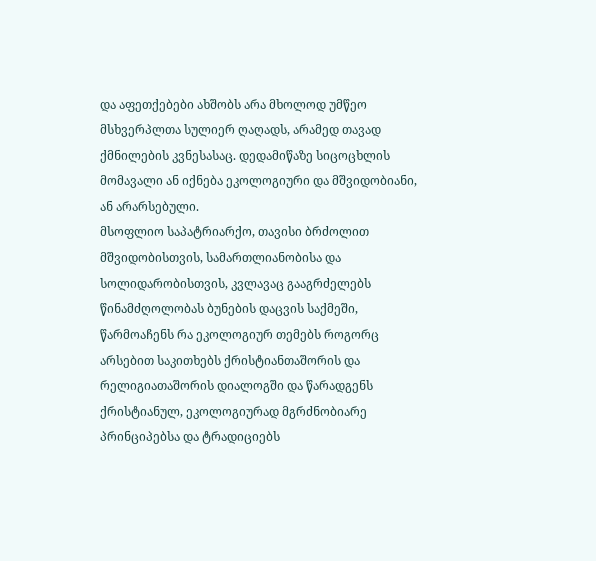და აფეთქებები ახშობს არა მხოლოდ უმწეო მსხვერპლთა სულიერ ღაღადს, არამედ თავად ქმნილების კვნესასაც. დედამიწაზე სიცოცხლის მომავალი ან იქნება ეკოლოგიური და მშვიდობიანი, ან არარსებული.
მსოფლიო საპატრიარქო, თავისი ბრძოლით მშვიდობისთვის, სამართლიანობისა და სოლიდარობისთვის, კვლავაც გააგრძელებს წინამძღოლობას ბუნების დაცვის საქმეში, წარმოაჩენს რა ეკოლოგიურ თემებს როგორც არსებით საკითხებს ქრისტიანთაშორის და რელიგიათაშორის დიალოგში და წარადგენს ქრისტიანულ, ეკოლოგიურად მგრძნობიარე პრინციპებსა და ტრადიციებს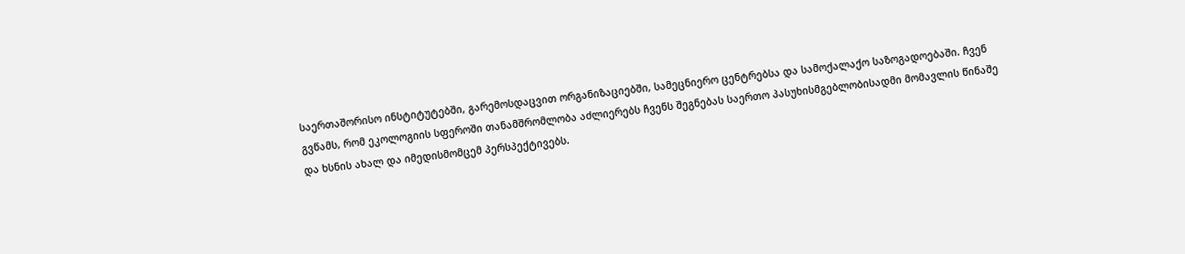საერთაშორისო ინსტიტუტებში, გარემოსდაცვით ორგანიზაციებში, სამეცნიერო ცენტრებსა და სამოქალაქო საზოგადოებაში. ჩვენ გვწამს, რომ ეკოლოგიის სფეროში თანამშრომლობა აძლიერებს ჩვენს შეგნებას საერთო პასუხისმგებლობისადმი მომავლის წინაშე და ხსნის ახალ და იმედისმომცემ პერსპექტივებს.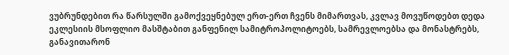ვუბრუნდებით რა წარსულში გამოქვეყნებულ ერთ-ერთ ჩვენს მიმართვას, კვლავ მოვუწოდებთ დედა ეკლესიის მსოფლიო მასშტაბით განფენილ სამიტროპოლიტოებს, სამრევლოებსა და მონასტრებს, განავითარონ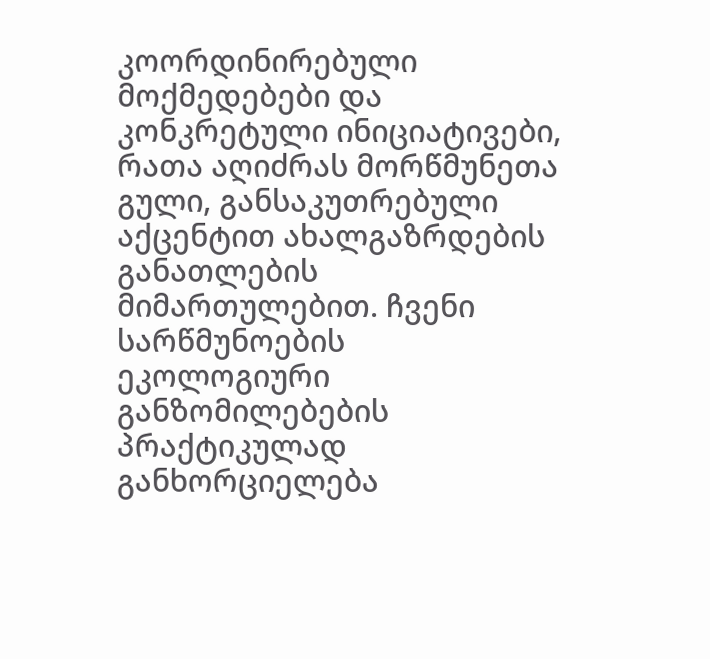კოორდინირებული მოქმედებები და კონკრეტული ინიციატივები, რათა აღიძრას მორწმუნეთა გული, განსაკუთრებული აქცენტით ახალგაზრდების განათლების მიმართულებით. ჩვენი სარწმუნოების ეკოლოგიური განზომილებების პრაქტიკულად განხორციელება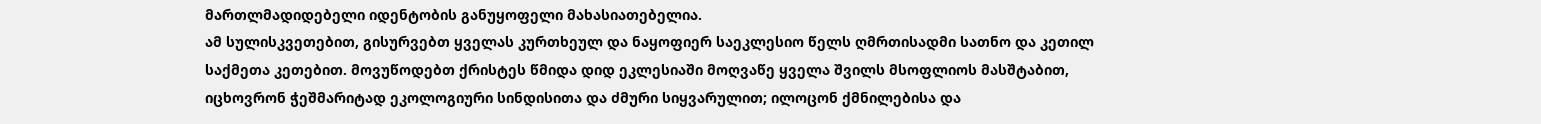მართლმადიდებელი იდენტობის განუყოფელი მახასიათებელია.
ამ სულისკვეთებით, გისურვებთ ყველას კურთხეულ და ნაყოფიერ საეკლესიო წელს ღმრთისადმი სათნო და კეთილ საქმეთა კეთებით. მოვუწოდებთ ქრისტეს წმიდა დიდ ეკლესიაში მოღვაწე ყველა შვილს მსოფლიოს მასშტაბით, იცხოვრონ ჭეშმარიტად ეკოლოგიური სინდისითა და ძმური სიყვარულით; ილოცონ ქმნილებისა და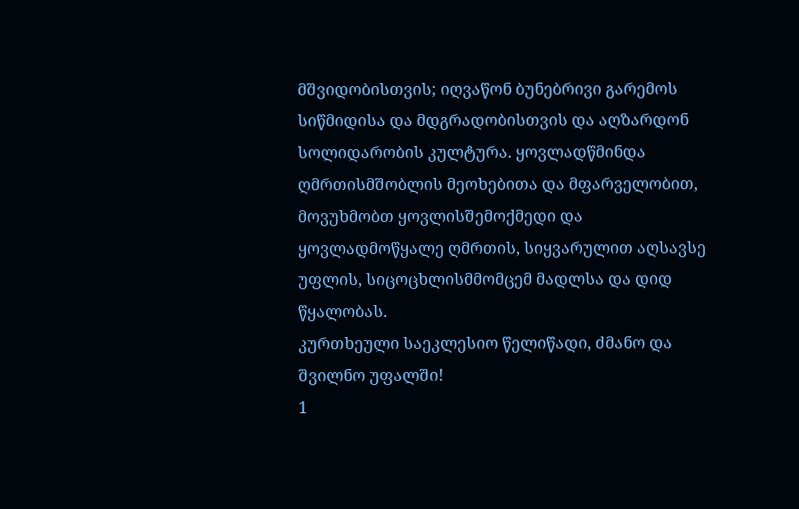მშვიდობისთვის; იღვაწონ ბუნებრივი გარემოს სიწმიდისა და მდგრადობისთვის და აღზარდონ სოლიდარობის კულტურა. ყოვლადწმინდა ღმრთისმშობლის მეოხებითა და მფარველობით, მოვუხმობთ ყოვლისშემოქმედი და ყოვლადმოწყალე ღმრთის, სიყვარულით აღსავსე უფლის, სიცოცხლისმმომცემ მადლსა და დიდ წყალობას.
კურთხეული საეკლესიო წელიწადი, ძმანო და შვილნო უფალში!
1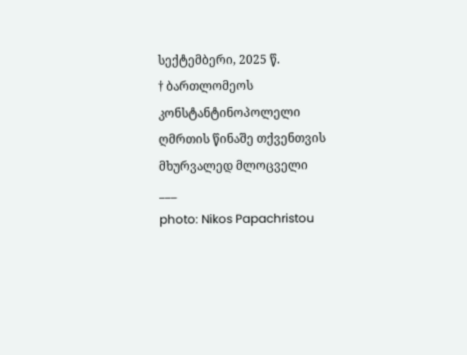სექტემბერი, 2025 წ.
† ბართლომეოს კონსტანტინოპოლელი
ღმრთის წინაშე თქვენთვის მხურვალედ მლოცველი
___
photo: Nikos Papachristou